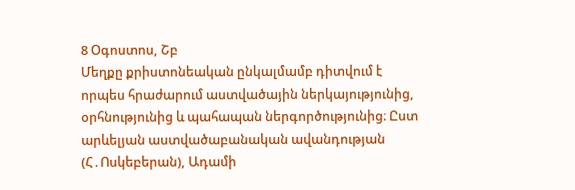8 Օգոստոս, Շբ
Մեղքը քրիստոնեական ընկալմամբ դիտվում է որպես հրաժարում աստվածային ներկայությունից, օրհնությունից և պահապան ներգործությունից։ Ըստ արևելյան աստվածաբանական ավանդության (Հ․Ոսկեբերան), Ադամի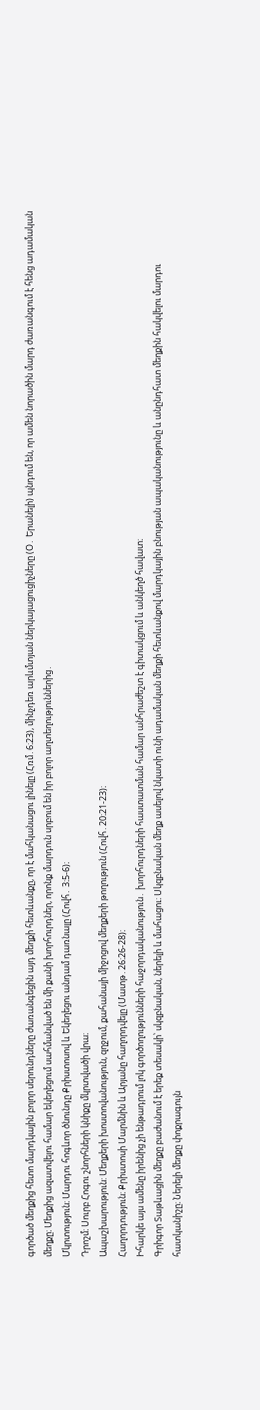գործած մեղքից հետո մարդկային բոլոր սերունդները ժառանգեցին այդ մեղքի հետևանքը, որ է մահկանացու լինելը (Հռմ․6։23), մինչդեռ արևմտյան ներկայացուցիչները (Օ․ Երանելի) պնդում են, որ ամեն նորածին մարդ ժառանգում է հենց ադամական մեղքը։ Մեղքից ազատվելու համար եկեղեցում սահմանված են մի քանի խորհուրդներ, որոնք մարդուն սրբում են իր բոլոր աղտեղություններից․
Մկրտություն։ Մարդու հոգևոր ծնունդը Քրիստոսով և Եկեղեցու անդամ դառնալը (Հովհ․ 3։5-6)։
Դրոշմ։ Սուրբ Հոգու շնորհների կնիքը մկրտվածի վրա։
Ապաշխարություն: Մեղքերի խոստովանություն, զղջում, քահանայի միջոցով մեղքերի թողություն (Հովհ․20։21-23)։
Հաղորդություն։ Քրիստոսի Մարմնին և Արյանը հաղորդվելը (Մատթ․26։26-28)։
Իհարկե այս ամենը իրենից չի ենթադրում լոկ գործողությունների հաջորդականություն․ խորհուրդների հաստատման համար անհրաժեշտ է գիտակցում և անկեղծ հավատ։
Գրիգոր Տաթևացին մեղքը բաժանում է երեք տեսակի՝ սկզբնական, ներելի և մահացու։ Սկզբնական մեղք ասելով նկատի ունի ադամական մեղքի հետևանքով մարդկային բնության ապականությունը և անընդհատ մեղքին հակվելու մարդու հատկանիշը։ Ներելի մեղքը փոքրագույն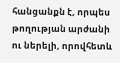հանցանքն է, որպես թողության արժանի ու ներելի, որովհետև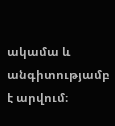ակամա և անգիտությամբ է արվում։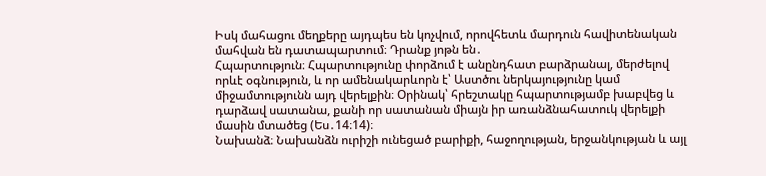Իսկ մահացու մեղքերը այդպես են կոչվում, որովհետև մարդուն հավիտենական մահվան են դատապարտում։ Դրանք յոթն են․
Հպարտություն։ Հպարտությունը փորձում է անընդհատ բարձրանալ, մերժելով որևէ օգնություն, և որ ամենակարևորն է՝ Աստծու ներկայությունը կամ միջամտությունն այդ վերելքին։ Օրինակ՝ հրեշտակը հպարտությամբ խաբվեց և դարձավ սատանա, քանի որ սատանան միայն իր առանձնահատուկ վերելքի մասին մտածեց (Ես․14։14)։
Նախանձ։ Նախանձն ուրիշի ունեցած բարիքի, հաջողության, երջանկության և այլ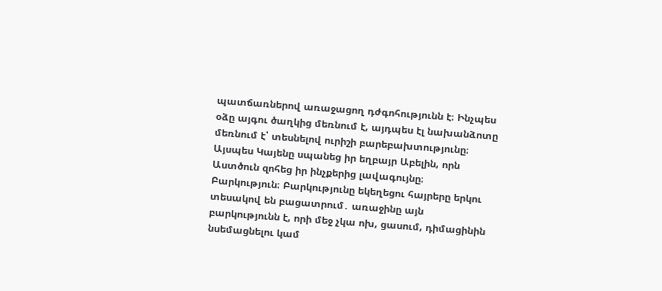պատճառներով առաջացող դժգոհությունն է։ Ինչպես օձը այգու ծաղկից մեռնում է, այդպես էլ նախանձոտը մեռնում է՝ տեսնելով ուրիշի բարեբախտությունը։ Այսպես Կայենը սպանեց իր եղբայր Աբելին, որն Աստծուն զոհեց իր ինչքերից լավագույնը։
Բարկություն։ Բարկությունը եկեղեցու հայրերը երկու տեսակով են բացատրում․ առաջինը այն բարկությունն է, որի մեջ չկա ոխ, ցասում, դիմացինին նսեմացնելու կամ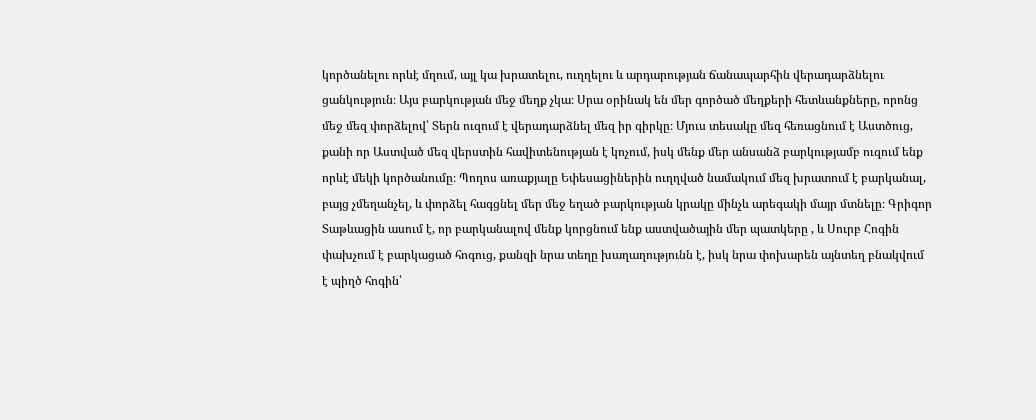կործանելու որևէ մղում, այլ կա խրատելու, ուղղելու և արդարության ճանապարհին վերադարձնելու ցանկություն։ Այս բարկության մեջ մեղք չկա։ Սրա օրինակ են մեր գործած մեղքերի հետևանքները, որոնց մեջ մեզ փորձելով՝ Տերն ուզում է վերադարձնել մեզ իր գիրկը։ Մյուս տեսակը մեզ հեռացնում է Աստծուց, քանի որ Աստված մեզ վերստին հավիտենության է կոչում, իսկ մենք մեր անսանձ բարկությամբ ուզում ենք որևէ մեկի կործանումը։ Պողոս առաքյալը Եփեսացիներին ուղղված նամակում մեզ խրատում է բարկանալ, բայց չմեղանչել, և փորձել հագցնել մեր մեջ եղած բարկության կրակը մինչև արեգակի մայր մտնելը։ Գրիգոր Տաթևացին ասում է, որ բարկանալով մենք կորցնում ենք աստվածային մեր պատկերը , և Սուրբ Հոգին փախչում է բարկացած հոգուց, քանզի նրա տեղը խաղաղությունն է, իսկ նրա փոխարեն այնտեղ բնակվում է պիղծ հոգին՝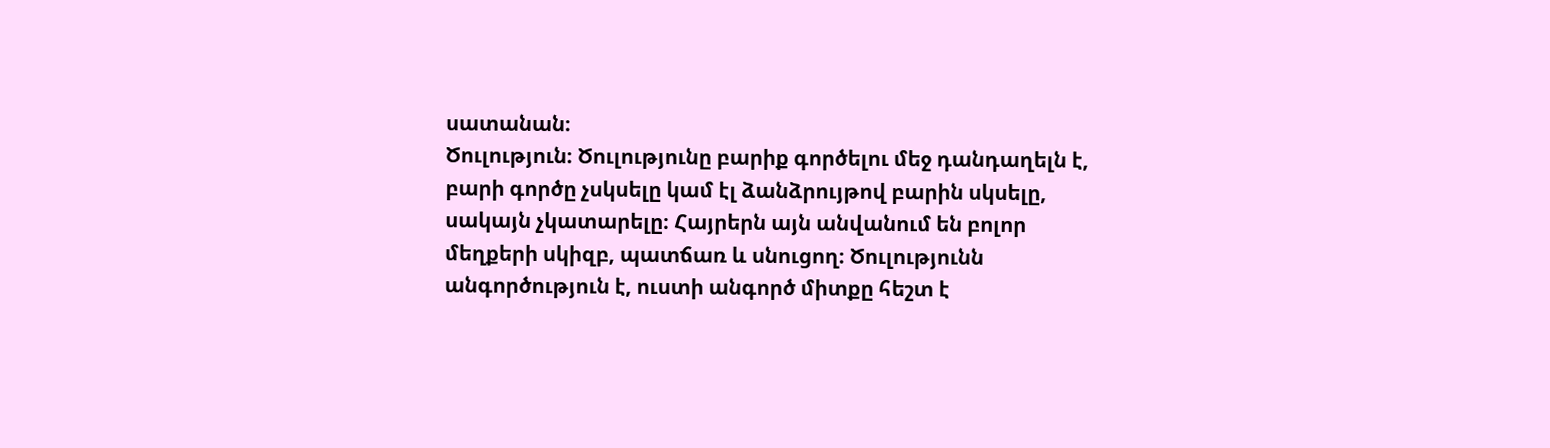սատանան։
Ծուլություն։ Ծուլությունը բարիք գործելու մեջ դանդաղելն է, բարի գործը չսկսելը կամ էլ ձանձրույթով բարին սկսելը, սակայն չկատարելը։ Հայրերն այն անվանում են բոլոր մեղքերի սկիզբ, պատճառ և սնուցող։ Ծուլությունն անգործություն է, ուստի անգործ միտքը հեշտ է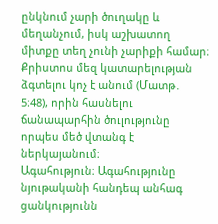ընկնում չարի ծուղակը և մեղանչում, իսկ աշխատող միտքը տեղ չունի չարիքի համար։ Քրիստոս մեզ կատարելության ձգտելու կոչ է անում (Մատթ․ 5։48), որին հասնելու ճանապարհին ծուլությունը որպես մեծ վտանգ է ներկայանում։
Ագահություն։ Ագահությունը նյութականի հանդեպ անհագ ցանկությունն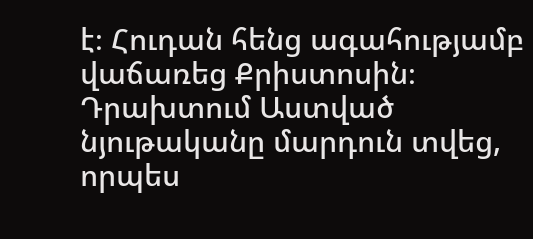է։ Հուդան հենց ագահությամբ վաճառեց Քրիստոսին։ Դրախտում Աստված նյութականը մարդուն տվեց, որպես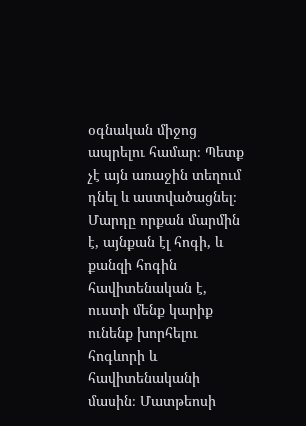օգնական միջոց ապրելու համար։ Պետք չէ այն առաջին տեղում դնել և աստվածացնել։ Մարդը որքան մարմին է, այնքան էլ հոգի, և քանզի հոգին հավիտենական է, ուստի մենք կարիք ունենք խորհելու հոգևորի և հավիտենականի մասին։ Մատթեոսի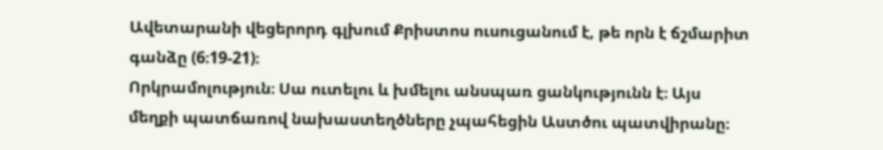Ավետարանի վեցերորդ գլխում Քրիստոս ուսուցանում է, թե որն է ճշմարիտ գանձը (6։19-21)։
Որկրամոլություն։ Սա ուտելու և խմելու անսպառ ցանկությունն է։ Այս մեղքի պատճառով նախաստեղծները չպահեցին Աստծու պատվիրանը։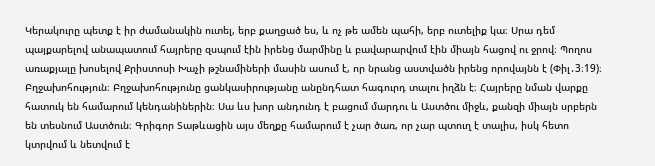Կերակուրը պետք է իր ժամանակին ուտել, երբ քաղցած ես, և ոչ թե ամեն պահի, երբ ուտելիք կա։ Սրա դեմ պայքարելով անապատում հայրերը զսպում էին իրենց մարմինը և բավարարվում էին միայն հացով ու ջրով։ Պողոս առաքյալը խոսելով Քրիստոսի Խաչի թշնամիների մասին ասում է, որ նրանց աստվածն իրենց որովայնն է (Փիլ․3։19)։
Բղջախոհություն։ Բղջախոհությունը ցանկասիրությանը անընդհատ հագուրդ տալու իղձն է։ Հայրերը նման վարքը հատուկ են համարում կենդանիներին։ Սա ևս խոր անդունդ է բացում մարդու և Աստծու միջև, քանզի միայն սրբերն են տեսնում Աստծուն։ Գրիգոր Տաթևացին այս մեղքը համարում է չար ծառ, որ չար պտուղ է տալիս, իսկ հետո կտրվում և նետվում է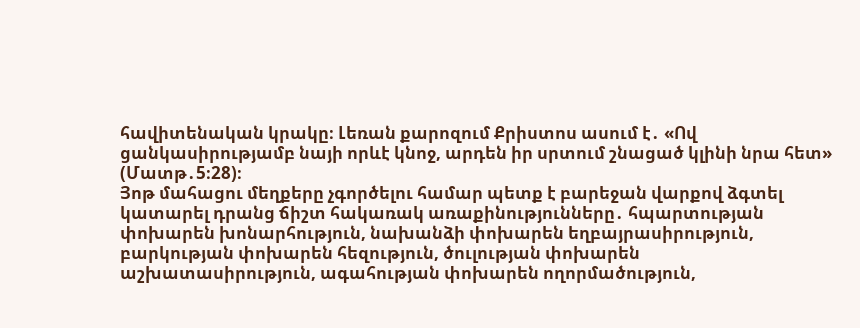հավիտենական կրակը։ Լեռան քարոզում Քրիստոս ասում է․ «Ով ցանկասիրությամբ նայի որևէ կնոջ, արդեն իր սրտում շնացած կլինի նրա հետ» (Մատթ․5։28)։
Յոթ մահացու մեղքերը չգործելու համար պետք է բարեջան վարքով ձգտել կատարել դրանց ճիշտ հակառակ առաքինությունները․ հպարտության փոխարեն խոնարհություն, նախանձի փոխարեն եղբայրասիրություն, բարկության փոխարեն հեզություն, ծուլության փոխարեն աշխատասիրություն, ագահության փոխարեն ողորմածություն,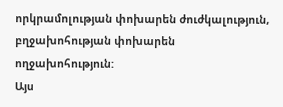որկրամոլության փոխարեն ժուժկալություն, բղջախոհության փոխարեն ողջախոհություն:
Այս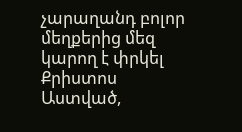չարաղանդ բոլոր մեղքերից մեզ կարող է փրկել Քրիստոս Աստված,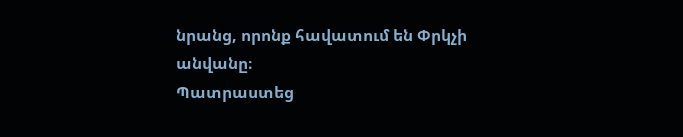նրանց, որոնք հավատում են Փրկչի անվանը։
Պատրաստեց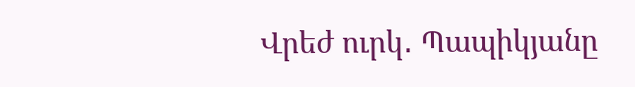Վրեժ ուրկ․ Պապիկյանը